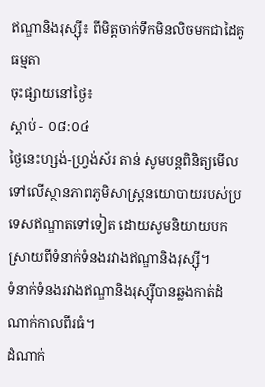ឥណ្ឌានិងរុស្ស៊ី៖ ពីមិត្តចាក់ទឹកមិនលិចមកជាដៃគូធម្មតា
ចុះផ្សាយនៅថ្ងៃ៖
ស្តាប់ - ០៨:០៤
ថ្ងៃនេះហ្សង់-ហ្វ្រង់ស័រ តាន់ សូមបន្តពិនិត្យមើលទៅលើស្ថានភាពភូមិសាស្ត្រនយោបាយរបស់ប្រទេសឥណ្ឌាតទៅទៀត ដោយសូមនិយាយបកស្រាយពីទំនាក់ទំនងរវាងឥណ្ឌានិងរុស្ស៊ី។
ទំនាក់ទំនងរវាងឥណ្ឌានិងរុស្ស៊ីបានឆ្លងកាត់ដំណាក់កាលពីរធំ។
ដំណាក់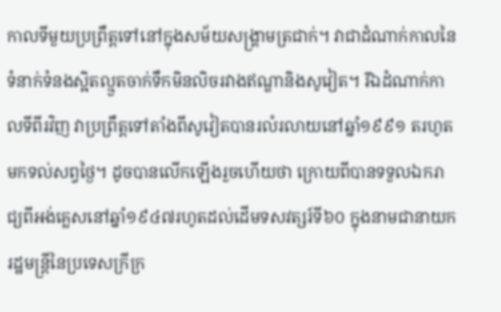កាលទីមួយប្រព្រឹត្តទៅនៅក្នុងសម័យសង្គ្រាមត្រជាក់។ វាជាដំណាក់កាលនៃទំនាក់ទំនងស្អិតល្មួតចាក់ទឹកមិនលិចរវាងឥណ្ឌានិងសូវៀត។ រីឯដំណាក់កាលទីពីរវិញ វាប្រព្រឹត្តទៅតាំងពីសូវៀតបានរលំរលាយនៅឆ្នាំ១៩៩១ តរហូតមកទល់សព្វថ្ងៃ។ ដូចបានលើកឡើងរួចហើយថា ក្រោយពីបានទទួលឯករាជ្យពីអង់គ្លេសនៅឆ្នាំ១៩៤៧រហូតដល់ដើមទសវត្សរ៍ទី៦០ ក្នុងនាមជានាយករដ្ឋមន្ត្រីនៃប្រទេសក្រីក្រ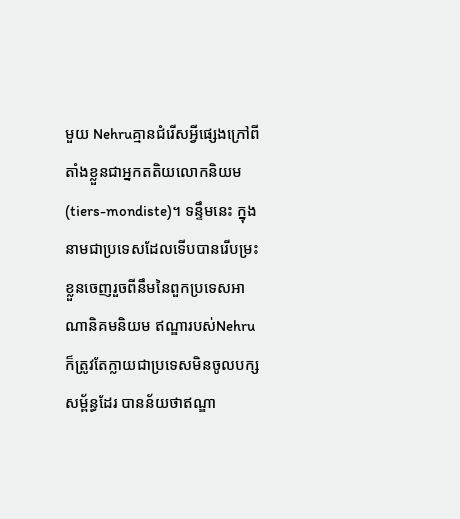មួយ Nehruគ្មានជំរើសអ្វីផ្សេងក្រៅពីតាំងខ្លួនជាអ្នកតតិយលោកនិយម(tiers-mondiste)។ ទន្ទឹមនេះ ក្នុងនាមជាប្រទេសដែលទើបបានរើបម្រះខ្លួនចេញរួចពីនឹមនៃពួកប្រទេសអាណានិគមនិយម ឥណ្ឌារបស់Nehruក៏ត្រូវតែក្លាយជាប្រទេសមិនចូលបក្សសម្ព័ន្ធដែរ បានន័យថាឥណ្ឌា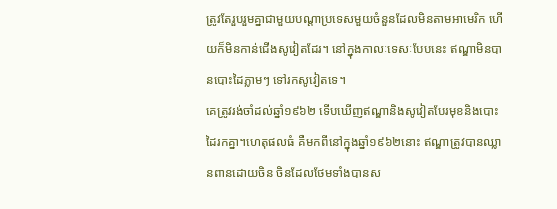ត្រូវតែរួបរួមគ្នាជាមួយបណ្តាប្រទេសមួយចំនួនដែលមិនតាមអាមេរិក ហើយក៏មិនកាន់ជើងសូវៀតដែរ។ នៅក្នុងកាលៈទេសៈបែបនេះ ឥណ្ឌាមិនបានបោះដៃភ្លាមៗ ទៅរកសូវៀតទេ។
គេត្រូវរង់ចាំដល់ឆ្នាំ១៩៦២ ទើបឃើញឥណ្ឌានិងសូវៀតបែរមុខនិងបោះដៃរកគ្នា។ហេតុផលធំ គឺមកពីនៅក្នុងឆ្នាំ១៩៦២នោះ ឥណ្ឌាត្រូវបានឈ្លានពានដោយចិន ចិនដែលថែមទាំងបានស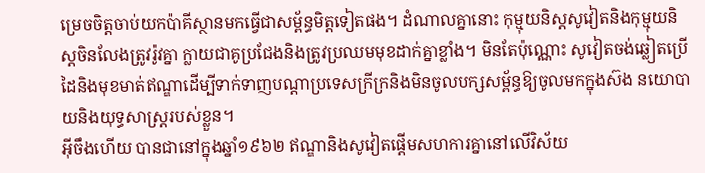ម្រេចចិត្តចាប់យកប៉ាគីស្ថានមកធ្វើជាសម្ព័ន្ធមិត្តទៀតផង។ ដំណាលគ្នានោះ កុម្មុយនិស្តសូវៀតនិងកុម្មុយនិស្តចិនលែងត្រូវរ៉ូវគ្នា ក្លាយជាគូប្រជែងនិងត្រូវប្រឈមមុខដាក់គ្នាខ្លាំង។ មិនតែប៉ុណ្ណោះ សូវៀតចង់ឆ្លៀតប្រើដៃនិងមុខមាត់ឥណ្ឌាដើម្បីទាក់ទាញបណ្តាប្រទេសក្រីក្រនិងមិនចូលបក្សសម្ព័ន្ធឱ្យចូលមកក្នុងស៊ង នយោបាយនិងយុទ្ធសាស្ត្ររបស់ខ្លួន។
អ៊ីចឹងហើយ បានជានៅក្នុងឆ្នាំ១៩៦២ ឥណ្ឌានិងសូវៀតផ្តើមសហការគ្នានៅលើវិស័យ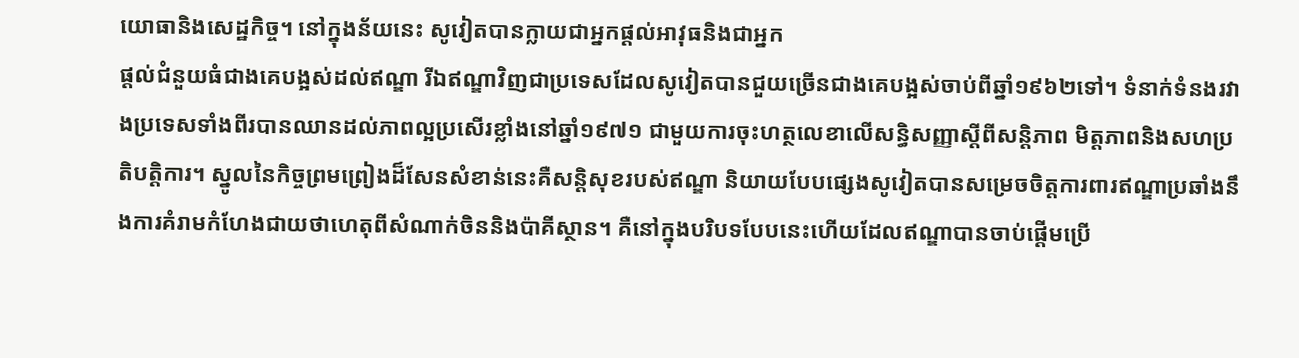យោធានិងសេដ្ឋកិច្ច។ នៅក្នុងន័យនេះ សូវៀតបានក្លាយជាអ្នកផ្តល់អាវុធនិងជាអ្នក
ផ្តល់ជំនួយធំជាងគេបង្អស់ដល់ឥណ្ឌា រីឯឥណ្ឌាវិញជាប្រទេសដែលសូវៀតបានជួយច្រើនជាងគេបង្អស់ចាប់ពីឆ្នាំ១៩៦២ទៅ។ ទំនាក់ទំនងរវាងប្រទេសទាំងពីរបានឈានដល់ភាពល្អប្រសើរខ្លាំងនៅឆ្នាំ១៩៧១ ជាមួយការចុះហត្ថលេខាលើសន្ធិសញ្ញាស្តីពីសន្តិភាព មិត្តភាពនិងសហប្រតិបត្តិការ។ ស្នូលនៃកិច្ចព្រមព្រៀងដ៏សែនសំខាន់នេះគឺសន្តិសុខរបស់ឥណ្ឌា និយាយបែបផ្សេងសូវៀតបានសម្រេចចិត្តការពារឥណ្ឌាប្រឆាំងនឹងការគំរាមកំហែងជាយថាហេតុពីសំណាក់ចិននិងប៉ាគីស្ថាន។ គឺនៅក្នុងបរិបទបែបនេះហើយដែលឥណ្ឌាបានចាប់ផ្តើមប្រើ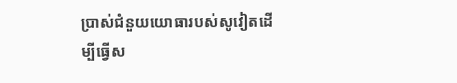ប្រាស់ជំនួយយោធារបស់សូវៀតដើម្បីធ្វើស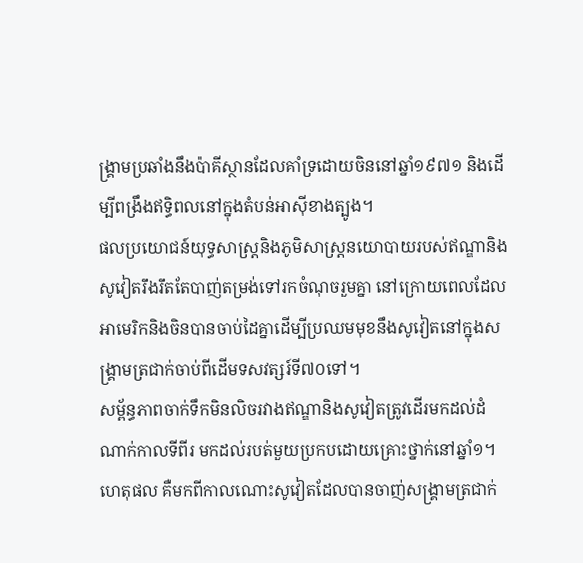ង្គ្រាមប្រឆាំងនឹងប៉ាគីស្ថានដែលគាំទ្រដោយចិននៅឆ្នាំ១៩៧១ និងដើម្បីពង្រឹងឥទ្ធិពលនៅក្នុងតំបន់អាស៊ីខាងត្បូង។
ផលប្រយោជន៍យុទ្ធសាស្ត្រនិងភូមិសាស្ត្រនយោបាយរបស់ឥណ្ឌានិងសូវៀតរឹងរឹតតែបាញ់តម្រង់ទៅរកចំណុចរួមគ្នា នៅក្រោយពេលដែលអាមេរិកនិងចិនបានចាប់ដៃគ្នាដើម្បីប្រឈមមុខនឹងសូវៀតនៅក្នុងសង្គ្រាមត្រជាក់ចាប់ពីដើមទសវត្សរ៍ទី៧០ទៅ។
សម្ព័ន្ធភាពចាក់ទឹកមិនលិចរវាងឥណ្ឌានិងសូវៀតត្រូវដើរមកដល់ដំណាក់កាលទីពីរ មកដល់របត់មួយប្រកបដោយគ្រោះថ្នាក់នៅឆ្នាំ១។ ហេតុផល គឺមកពីកាលណោះសូវៀតដែលបានចាញ់សង្គ្រាមត្រជាក់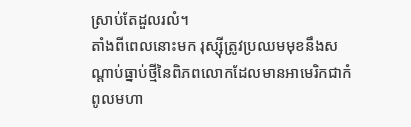ស្រាប់តែដួលរលំ។
តាំងពីពេលនោះមក រុស្ស៊ីត្រូវប្រឈមមុខនឹងសណ្តាប់ធ្នាប់ថ្មីនៃពិភពលោកដែលមានអាមេរិកជាកំពូលមហា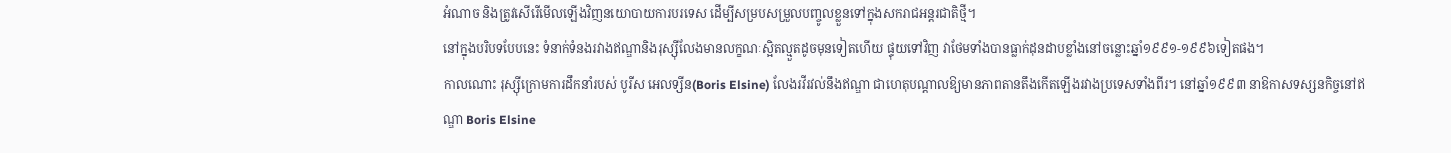អំណាច និងត្រូវសើរើមើលឡើងវិញនយោបាយការបរទេស ដើម្បីសម្របសម្រួលបញ្ចូលខ្លួនទៅក្នុងសករាជអន្តរជាតិថ្មី។
នៅក្នុងបរិបទបែបនេះ ទំនាក់ទំនងរវាងឥណ្ឌានិងរុស្ស៊ីលែងមានលក្ខណៈស្អិតល្មួតដូចមុនទៀតហើយ ផ្ទុយទៅវិញ វាថែមទាំងបានធ្លាក់ដុនដាបខ្លាំងនៅចន្លោះឆ្នាំ១៩៩១-១៩៩៦ទៀតផង។
កាលណោះ រុស្ស៊ីក្រោមការដឹកនាំរបស់ បូរីស អេលទ្សីន(Boris Elsine) លែងរវីរវល់នឹងឥណ្ឌា ជាហេតុបណ្តាលឱ្យមានភាពតានតឹងកើតឡើងរវាងប្រទេសទាំងពីរ។ នៅឆ្នាំ១៩៩៣ នាឱកាសទស្សនកិច្ចនៅឥណ្ឌា Boris Elsine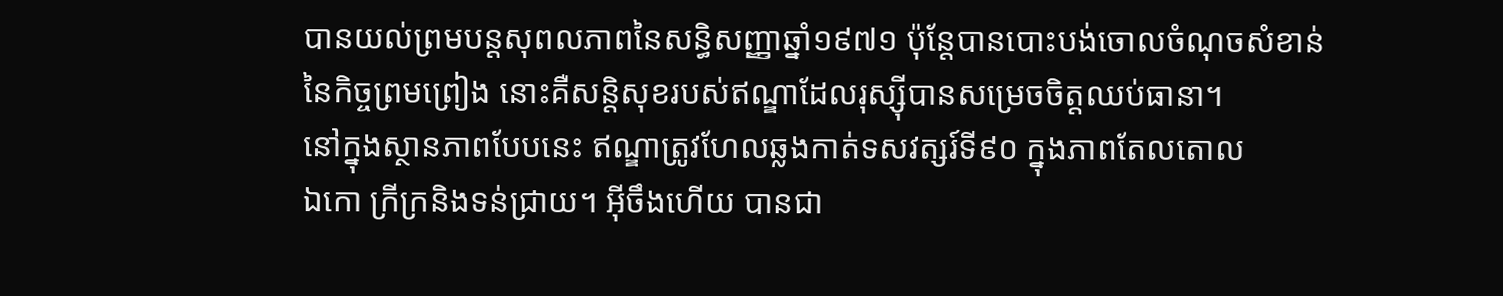បានយល់ព្រមបន្តសុពលភាពនៃសន្ធិសញ្ញាឆ្នាំ១៩៧១ ប៉ុន្តែបានបោះបង់ចោលចំណុចសំខាន់នៃកិច្ចព្រមព្រៀង នោះគឺសន្តិសុខរបស់ឥណ្ឌាដែលរុស្ស៊ីបានសម្រេចចិត្តឈប់ធានា។
នៅក្នុងស្ថានភាពបែបនេះ ឥណ្ឌាត្រូវហែលឆ្លងកាត់ទសវត្សរ៍ទី៩០ ក្នុងភាពតែលតោល
ឯកោ ក្រីក្រនិងទន់ជ្រាយ។ អ៊ីចឹងហើយ បានជា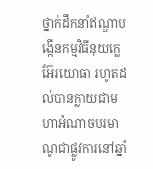ថ្នាក់ដឹកនាំឥណ្ឌាបង្កើនកម្មវិធីនុយក្លេអ៊ែរយោធា រហូតដល់បានក្លាយជាមហាអំណាចបរមាណូជាផ្លូវការនៅឆ្នាំ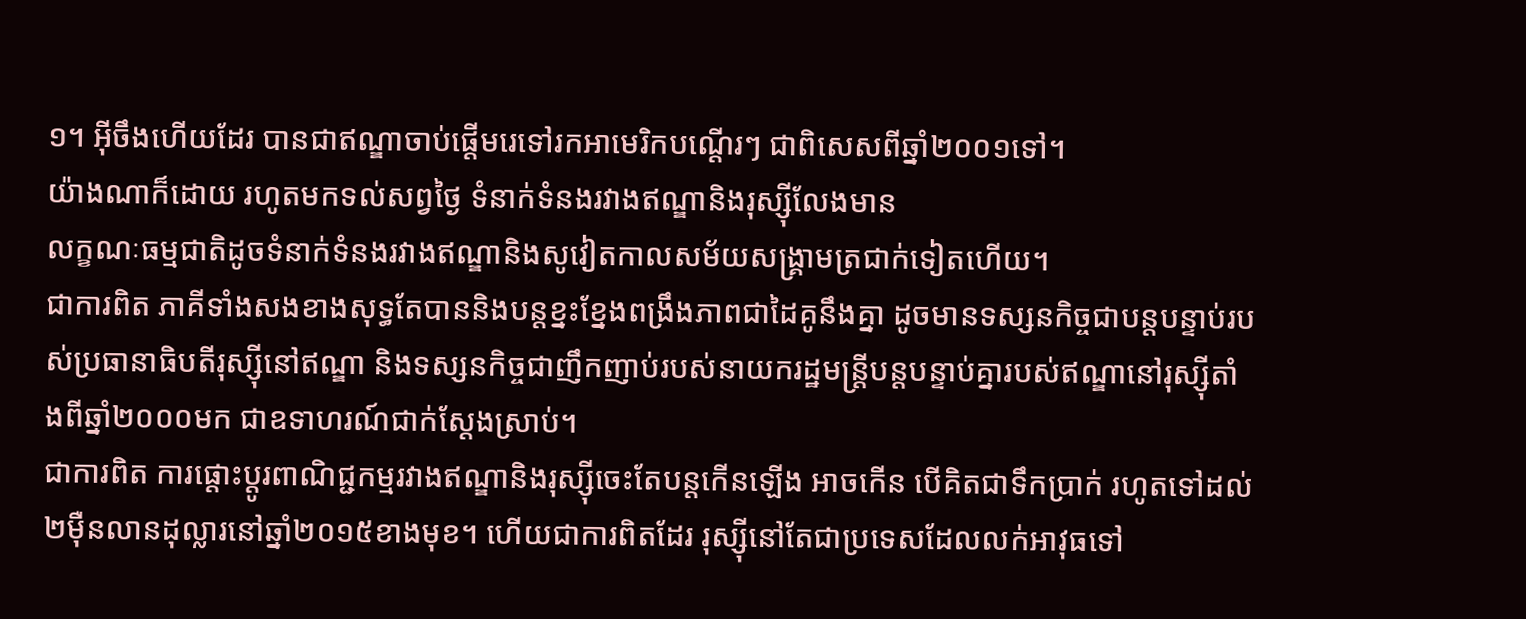១។ អ៊ីចឹងហើយដែរ បានជាឥណ្ឌាចាប់ផ្តើមរេទៅរកអាមេរិកបណ្តើរៗ ជាពិសេសពីឆ្នាំ២០០១ទៅ។
យ៉ាងណាក៏ដោយ រហូតមកទល់សព្វថ្ងៃ ទំនាក់ទំនងរវាងឥណ្ឌានិងរុស្ស៊ីលែងមាន
លក្ខណៈធម្មជាតិដូចទំនាក់ទំនងរវាងឥណ្ឌានិងសូវៀតកាលសម័យសង្គ្រាមត្រជាក់ទៀតហើយ។
ជាការពិត ភាគីទាំងសងខាងសុទ្ធតែបាននិងបន្តខ្នះខ្នែងពង្រឹងភាពជាដៃគូនឹងគ្នា ដូចមានទស្សនកិច្ចជាបន្តបន្ទាប់របស់ប្រធានាធិបតីរុស្ស៊ីនៅឥណ្ឌា និងទស្សនកិច្ចជាញឹកញាប់របស់នាយករដ្ឋមន្ត្រីបន្តបន្ទាប់គ្នារបស់ឥណ្ឌានៅរុស្ស៊ីតាំងពីឆ្នាំ២០០០មក ជាឧទាហរណ៍ជាក់ស្តែងស្រាប់។
ជាការពិត ការផ្តោះប្តូរពាណិជ្ជកម្មរវាងឥណ្ឌានិងរុស្ស៊ីចេះតែបន្តកើនឡើង អាចកើន បើគិតជាទឹកប្រាក់ រហូតទៅដល់២ម៉ឺនលានដុល្លារនៅឆ្នាំ២០១៥ខាងមុខ។ ហើយជាការពិតដែរ រុស្ស៊ីនៅតែជាប្រទេសដែលលក់អាវុធទៅ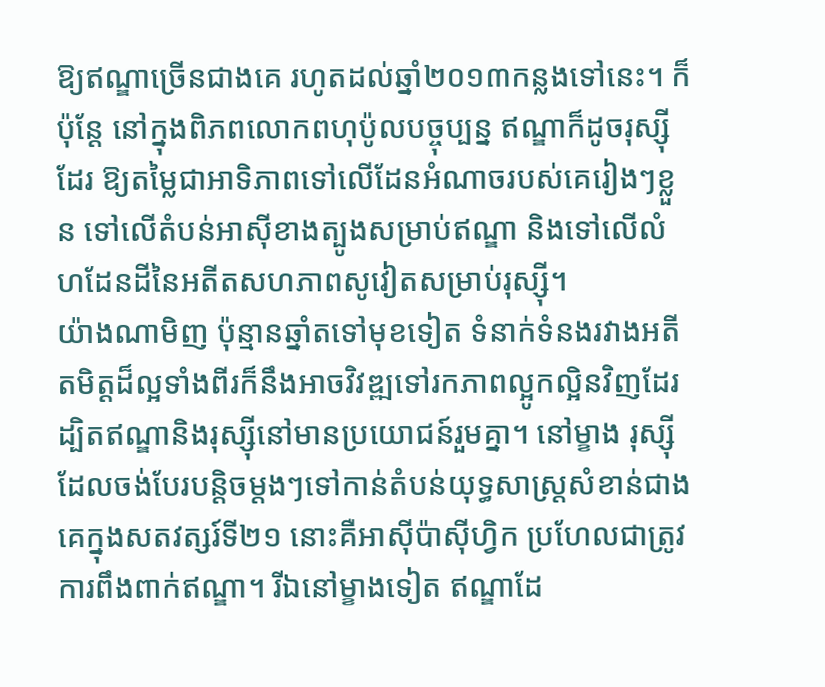ឱ្យឥណ្ឌាច្រើនជាងគេ រហូតដល់ឆ្នាំ២០១៣កន្លងទៅនេះ។ ក៏ប៉ុន្តែ នៅក្នុងពិភពលោកពហុប៉ូលបច្ចុប្បន្ន ឥណ្ឌាក៏ដូចរុស្ស៊ីដែរ ឱ្យតម្លៃជាអាទិភាពទៅលើដែនអំណាចរបស់គេរៀងៗខ្លួន ទៅលើតំបន់អាស៊ីខាងត្បូងសម្រាប់ឥណ្ឌា និងទៅលើលំហដែនដីនៃអតីតសហភាពសូវៀតសម្រាប់រុស្ស៊ី។
យ៉ាងណាមិញ ប៉ុន្មានឆ្នាំតទៅមុខទៀត ទំនាក់ទំនងរវាងអតីតមិត្តដ៏ល្អទាំងពីរក៏នឹងអាចវិវឌ្ឍទៅរកភាពល្អូកល្អិនវិញដែរ ដ្បិតឥណ្ឌានិងរុស្ស៊ីនៅមានប្រយោជន៍រួមគ្នា។ នៅម្ខាង រុស្ស៊ីដែលចង់បែរបន្តិចម្តងៗទៅកាន់តំបន់យុទ្ធសាស្ត្រសំខាន់ជាងគេក្នុងសតវត្សរ៍ទី២១ នោះគឺអាស៊ីប៉ាស៊ីហ្វិក ប្រហែលជាត្រូវការពឹងពាក់ឥណ្ឌា។ រីឯនៅម្ខាងទៀត ឥណ្ឌាដែ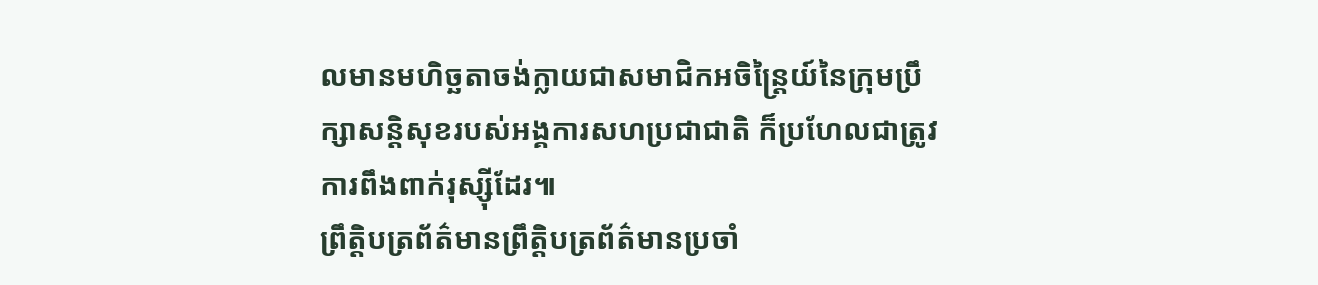លមានមហិច្ឆតាចង់ក្លាយជាសមាជិកអចិន្ត្រៃយ៍នៃក្រុមប្រឹក្សាសន្តិសុខរបស់អង្គការសហប្រជាជាតិ ក៏ប្រហែលជាត្រូវការពឹងពាក់រុស្ស៊ីដែរ៕
ព្រឹត្តិបត្រព័ត៌មានព្រឹត្តិបត្រព័ត៌មានប្រចាំ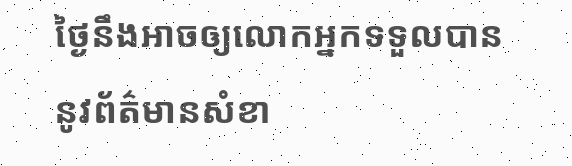ថ្ងៃនឹងអាចឲ្យលោកអ្នកទទួលបាននូវព័ត៌មានសំខា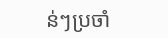ន់ៗប្រចាំ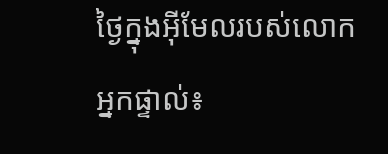ថ្ងៃក្នុងអ៊ីមែលរបស់លោកអ្នកផ្ទាល់៖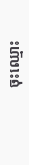ចុះឈ្មោះ